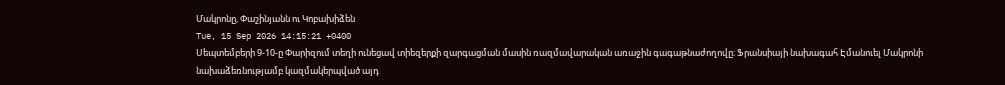Մակրոնը, Փաշինյանն ու Կոբախիձեն
Tue, 15 Sep 2026 14:15:21 +0400
Սեպտեմբերի 9-10-ը Փարիզում տեղի ունեցավ տիեզերքի զարգացման մասին ռազմավարական առաջին գագաթնաժողովը։ Ֆրանսիայի նախագահ Էմանուել Մակրոնի նախաձեռնությամբ կազմակերպված այդ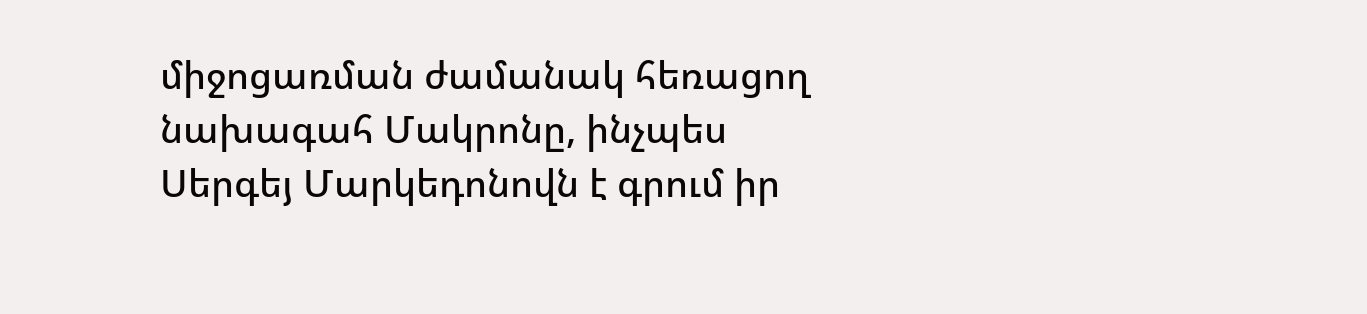միջոցառման ժամանակ հեռացող նախագահ Մակրոնը, ինչպես Սերգեյ Մարկեդոնովն է գրում իր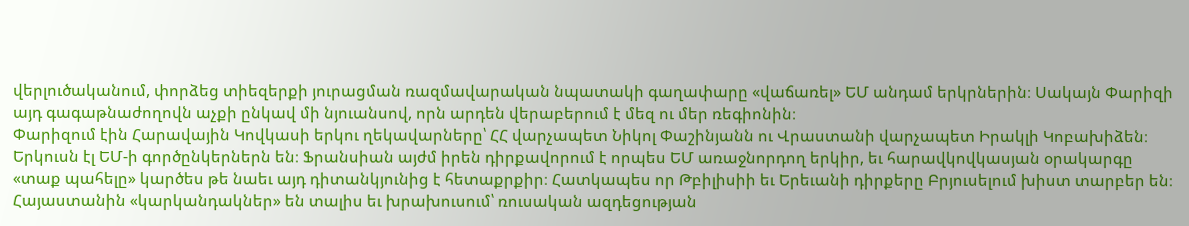վերլուծականում, փորձեց տիեզերքի յուրացման ռազմավարական նպատակի գաղափարը «վաճառել» ԵՄ անդամ երկրներին։ Սակայն Փարիզի այդ գագաթնաժողովն աչքի ընկավ մի նյուանսով, որն արդեն վերաբերում է մեզ ու մեր ռեգիոնին։
Փարիզում էին Հարավային Կովկասի երկու ղեկավարները՝ ՀՀ վարչապետ Նիկոլ Փաշինյանն ու Վրաստանի վարչապետ Իրակլի Կոբախիձեն։ Երկուսն էլ ԵՄ-ի գործընկերներն են։ Ֆրանսիան այժմ իրեն դիրքավորում է որպես ԵՄ առաջնորդող երկիր, եւ հարավկովկասյան օրակարգը «տաք պահելը» կարծես թե նաեւ այդ դիտանկյունից է հետաքրքիր։ Հատկապես որ Թբիլիսիի եւ Երեւանի դիրքերը Բրյուսելում խիստ տարբեր են։ Հայաստանին «կարկանդակներ» են տալիս եւ խրախուսում՝ ռուսական ազդեցության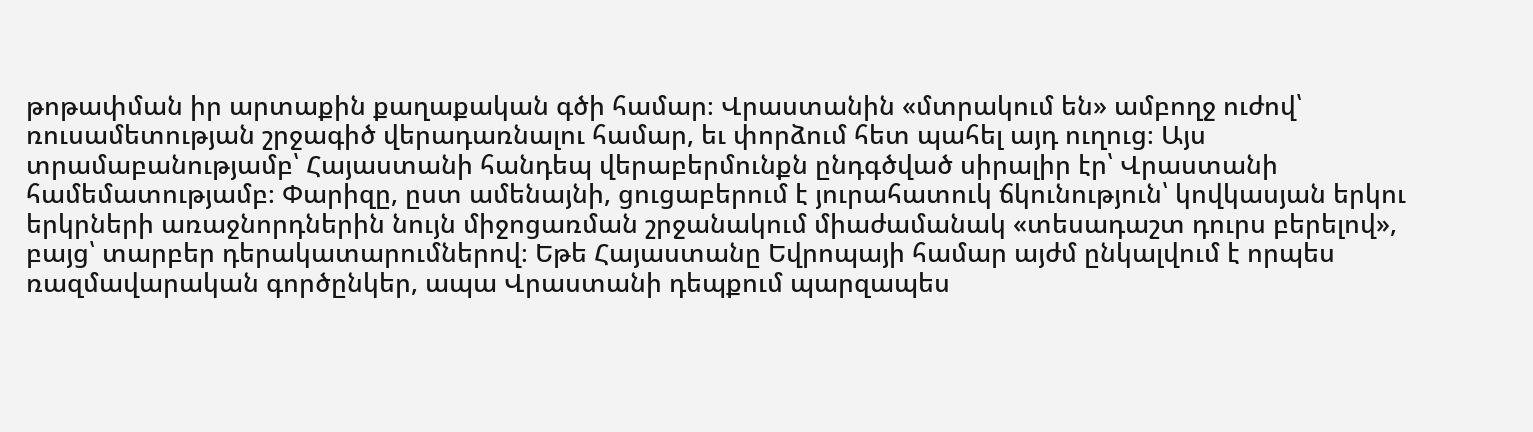թոթափման իր արտաքին քաղաքական գծի համար։ Վրաստանին «մտրակում են» ամբողջ ուժով՝ ռուսամետության շրջագիծ վերադառնալու համար, եւ փորձում հետ պահել այդ ուղուց։ Այս տրամաբանությամբ՝ Հայաստանի հանդեպ վերաբերմունքն ընդգծված սիրալիր էր՝ Վրաստանի համեմատությամբ։ Փարիզը, ըստ ամենայնի, ցուցաբերում է յուրահատուկ ճկունություն՝ կովկասյան երկու երկրների առաջնորդներին նույն միջոցառման շրջանակում միաժամանակ «տեսադաշտ դուրս բերելով», բայց՝ տարբեր դերակատարումներով։ Եթե Հայաստանը Եվրոպայի համար այժմ ընկալվում է որպես ռազմավարական գործընկեր, ապա Վրաստանի դեպքում պարզապես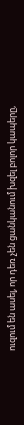ուզում են ասել, որ դեռ չեն ցանկանում խզել բոլոր կապերը,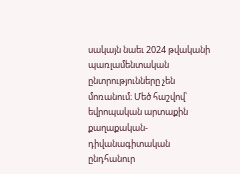սակայն նաեւ 2024 թվականի պառլամենտական ընտրությունները չեն մոռանում։ Մեծ հաշվով՝ եվրոպական արտաքին քաղաքական-դիվանագիտական ընդհանուր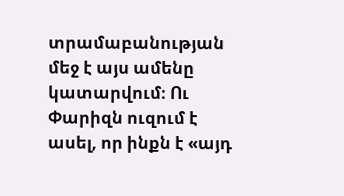տրամաբանության մեջ է այս ամենը կատարվում։ Ու Փարիզն ուզում է ասել, որ ինքն է «այդ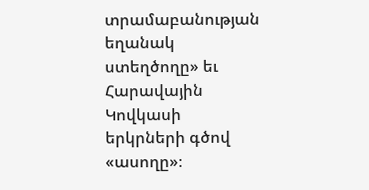տրամաբանության եղանակ ստեղծողը» եւ Հարավային Կովկասի երկրների գծով «ասողը»։